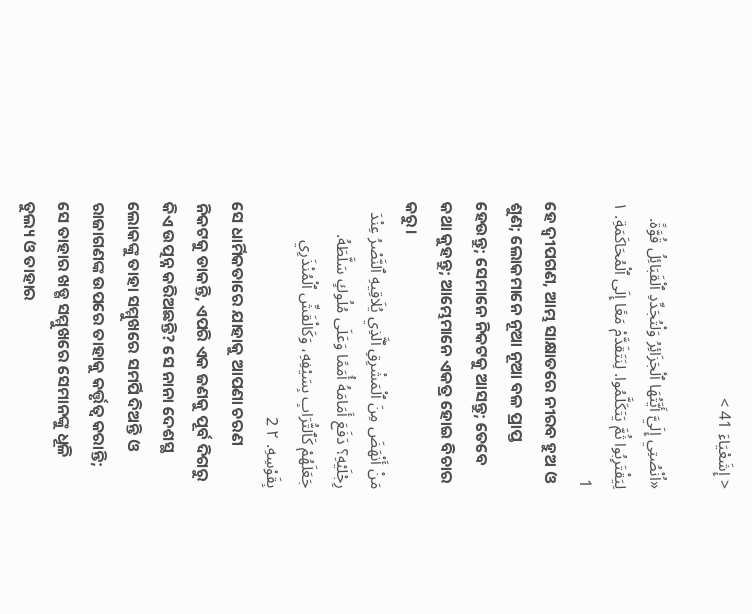< إِشَعْيَاءَ 41 >

«اُنْصُتِي إِلَيَّ أَيَّتُهَا ٱلْجَزَائِرُ وَلْتُجَدِّدِ ٱلْقَبَائِلُ قُوَّةً. لِيَقْتَرِبُوا ثُمَّ يَتَكَلَّمُوا. لِنَتَقَدَّمْ مَعًا إِلَى ٱلْمُحَاكَمَةِ. ١ 1
ହେ ଦ୍ୱୀପଗଣ, ଆମ୍ଭ ସାକ୍ଷାତରେ ନୀରବ ହୁଅ ଓ ଶୁଣ; ଲୋକମାନେ ନୂଆ ନୂଆ ବଳ ପ୍ରାପ୍ତ ହେଉନ୍ତୁ; ସେମାନେ ନିକଟକୁ ଆସନ୍ତୁ; ତେବେ କଥା କୁହନ୍ତୁ; ଆମ୍ଭେମାନେ ଏକତ୍ର ହୋଇ ବିଚାର କରୁ।
مَنْ أَنْهَضَ مِنَ ٱلْمَشْرِقِ ٱلَّذِي يُلَاقِيهِ ٱلنَّصْرُ عِنْدَ رِجْلَيْهِ؟ دَفَعَ أَمَامَهُ أُمَمًا وَعَلَى مُلُوكٍ سَلَّطَهُ. جَعَلَهُمْ كَٱلتُّرَابِ بِسَيْفِهِ، وَكَالْقَشِّ ٱلْمُنْذَرِي بِقَوْسِهِ. ٢ 2
ସେ ଧାର୍ମିକତାରେ ଯାହାକୁ ଆପଣା ଚରଣ ନିକଟକୁ ଡାକନ୍ତି, ଏପରି ଏକ ଜଣକୁ ପୂର୍ବ ଦିଗରୁ କିଏ ଉତ୍ପନ୍ନ କରିଅଛନ୍ତି? ସେ ନାନା ଦେଶସ୍ଥ ଲୋକଙ୍କୁ ତାହା ସମ୍ମୁଖରେ ସମର୍ପି ଦିଅନ୍ତି ଓ ରାଜାଗଣଙ୍କ ଉପରେ ତାହାକୁ କର୍ତ୍ତୃତ୍ୱ କରାନ୍ତି; ସେ ତାହାର ଖଡ୍ଗ ସମ୍ମୁଖରେ ସେମାନଙ୍କୁ ଧୂଳି ତୁଲ୍ୟ ଓ ତାହାର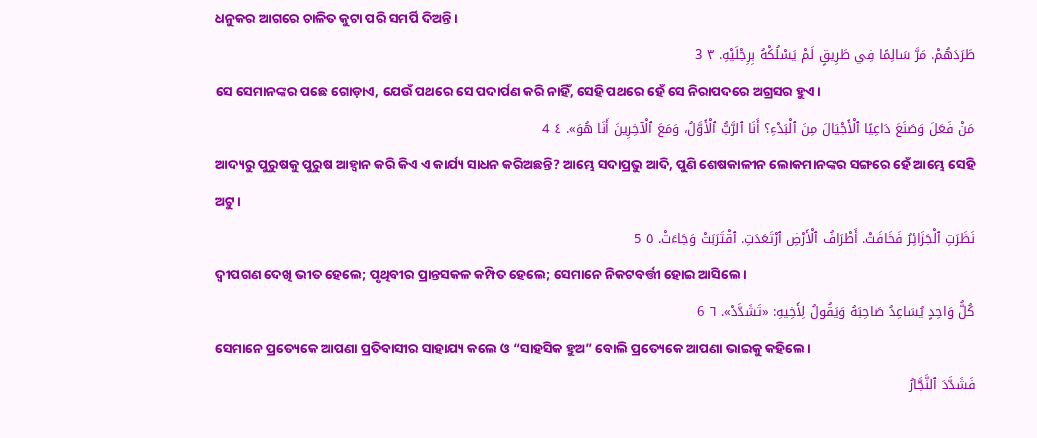ଧନୁକର ଆଗରେ ଚାଳିତ କୁଟା ପରି ସମର୍ପି ଦିଅନ୍ତି।
طَرَدَهُمْ. مَرَّ سَالِمًا فِي طَرِيقٍ لَمْ يَسْلُكْهُ بِرِجْلَيْهِ. ٣ 3
ସେ ସେମାନଙ୍କର ପଛେ ଗୋଡ଼ାଏ, ଯେଉଁ ପଥରେ ସେ ପଦାର୍ପଣ କରି ନାହିଁ, ସେହି ପଥରେ ହେଁ ସେ ନିରାପଦରେ ଅଗ୍ରସର ହୁଏ।
مَنْ فَعَلَ وَصَنَعَ دَاعِيًا ٱلْأَجْيَالَ مِنَ ٱلْبَدْءِ؟ أَنَا ٱلرَّبُّ ٱلْأَوَّلُ، وَمَعَ ٱلْآخِرِينَ أَنَا هُوَ». ٤ 4
ଆଦ୍ୟରୁ ପୁରୁଷକୁ ପୁରୁଷ ଆହ୍ୱାନ କରି କିଏ ଏ କାର୍ଯ୍ୟ ସାଧନ କରିଅଛନ୍ତି? ଆମ୍ଭେ ସଦାପ୍ରଭୁ ଆଦି, ପୁଣି ଶେଷକାଳୀନ ଲୋକମାନଙ୍କର ସଙ୍ଗରେ ହେଁ ଆମ୍ଭେ ସେହି ଅଟୁ।
نَظَرَتِ ٱلْجَزَائِرُ فَخَافَتْ. أَطْرَافُ ٱلْأَرْضِ ٱرْتَعَدَتِ. ٱقْتَرَبَتْ وَجَاءَتْ. ٥ 5
ଦ୍ୱୀପଗଣ ଦେଖି ଭୀତ ହେଲେ; ପୃଥିବୀର ପ୍ରାନ୍ତସକଳ କମ୍ପିତ ହେଲେ; ସେମାନେ ନିକଟବର୍ତ୍ତୀ ହୋଇ ଆସିଲେ।
كُلُّ وَاحِدٍ يُسَاعِدُ صَاحِبَهُ وَيَقُولُ لِأَخِيهِ: «تَشَدَّدْ». ٦ 6
ସେମାନେ ପ୍ରତ୍ୟେକେ ଆପଣା ପ୍ରତିବାସୀର ସାହାଯ୍ୟ କଲେ ଓ “ସାହସିକ ହୁଅ” ବୋଲି ପ୍ରତ୍ୟେକେ ଆପଣା ଭାଇକୁ କହିଲେ।
فَشَدَّدَ ٱلنَّجَّارُ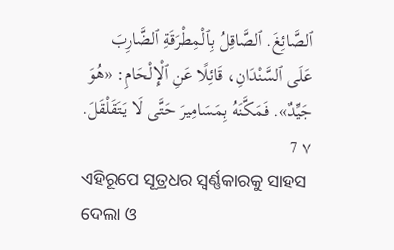ٱلصَّائِغَ. ٱلصَّاقِلُ بِٱلْمِطْرَقَةِ ٱلضَّارِبَ عَلَى ٱلسَّنْدَانِ، قَائِلًا عَنِ ٱلْإِلْحَامِ: «هُوَ جَيِّدٌ». فَمَكَّنَهُ بِمَسَامِيرَ حَتَّى لَا يَتَقَلْقَلَ. ٧ 7
ଏହିରୂପେ ସୂତ୍ରଧର ସ୍ୱର୍ଣ୍ଣକାରକୁ ସାହସ ଦେଲା ଓ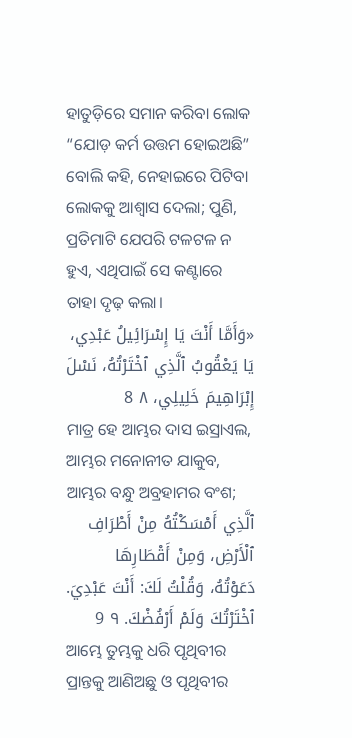ହାତୁଡ଼ିରେ ସମାନ କରିବା ଲୋକ “ଯୋଡ଼ କର୍ମ ଉତ୍ତମ ହୋଇଅଛି” ବୋଲି କହି, ନେହାଇରେ ପିଟିବା ଲୋକକୁ ଆଶ୍ୱାସ ଦେଲା; ପୁଣି, ପ୍ରତିମାଟି ଯେପରି ଟଳଟଳ ନ ହୁଏ, ଏଥିପାଇଁ ସେ କଣ୍ଟାରେ ତାହା ଦୃଢ଼ କଲା।
«وَأَمَّا أَنْتَ يَا إِسْرَائِيلُ عَبْدِي، يَا يَعْقُوبُ ٱلَّذِي ٱخْتَرْتُهُ، نَسْلَ إِبْرَاهِيمَ خَلِيلِي، ٨ 8
ମାତ୍ର ହେ ଆମ୍ଭର ଦାସ ଇସ୍ରାଏଲ, ଆମ୍ଭର ମନୋନୀତ ଯାକୁବ, ଆମ୍ଭର ବନ୍ଧୁ ଅବ୍ରହାମର ବଂଶ;
ٱلَّذِي أَمْسَكْتُهُ مِنْ أَطْرَافِ ٱلْأَرْضِ، وَمِنْ أَقْطَارِهَا دَعَوْتُهُ، وَقُلْتُ لَكَ: أَنْتَ عَبْدِيَ. ٱخْتَرْتُكَ وَلَمْ أَرْفُضْكَ. ٩ 9
ଆମ୍ଭେ ତୁମ୍ଭକୁ ଧରି ପୃଥିବୀର ପ୍ରାନ୍ତକୁ ଆଣିଅଛୁ ଓ ପୃଥିବୀର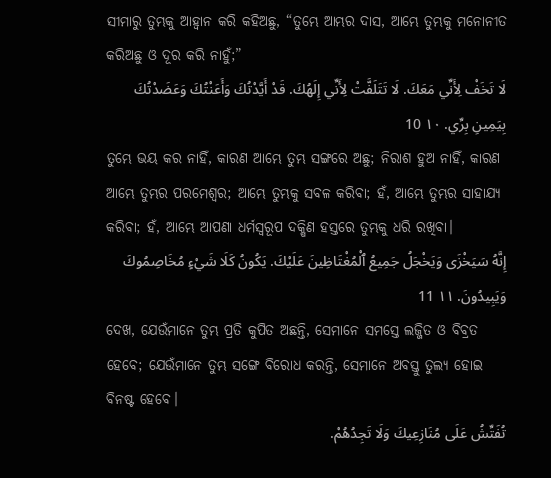ସୀମାରୁ ତୁମ୍ଭକୁ ଆହ୍ୱାନ କରି କହିଅଛୁ, “ତୁମ୍ଭେ ଆମ୍ଭର ଦାସ, ଆମ୍ଭେ ତୁମ୍ଭକୁ ମନୋନୀତ କରିଅଛୁ ଓ ଦୂର କରି ନାହୁଁ;”
لَا تَخَفْ لِأَنِّي مَعَكَ. لَا تَتَلَفَّتْ لِأَنِّي إِلَهُكَ. قَدْ أَيَّدْتُكَ وَأَعَنْتُكَ وَعَضَدْتُكَ بِيَمِينِ بِرِّي. ١٠ 10
ତୁମ୍ଭେ ଭୟ କର ନାହିଁ, କାରଣ ଆମ୍ଭେ ତୁମ୍ଭ ସଙ୍ଗରେ ଅଛୁ; ନିରାଶ ହୁଅ ନାହିଁ, କାରଣ ଆମ୍ଭେ ତୁମ୍ଭର ପରମେଶ୍ୱର; ଆମ୍ଭେ ତୁମ୍ଭକୁ ସବଳ କରିବା; ହଁ, ଆମ୍ଭେ ତୁମ୍ଭର ସାହାଯ୍ୟ କରିବା; ହଁ, ଆମ୍ଭେ ଆପଣା ଧର୍ମସ୍ୱରୂପ ଦକ୍ଷିଣ ହସ୍ତରେ ତୁମ୍ଭକୁ ଧରି ରଖିବା।
إِنَّهُ سَيَخْزَى وَيَخْجَلُ جَمِيعُ ٱلْمُغْتَاظِينَ عَلَيْكَ. يَكُونُ كَلَا شَيْءٍ مُخَاصِمُوكَ وَيَبِيدُونَ. ١١ 11
ଦେଖ, ଯେଉଁମାନେ ତୁମ୍ଭ ପ୍ରତି କୁପିତ ଅଛନ୍ତି, ସେମାନେ ସମସ୍ତେ ଲଜ୍ଜିତ ଓ ବିବ୍ରତ ହେବେ; ଯେଉଁମାନେ ତୁମ୍ଭ ସଙ୍ଗେ ବିରୋଧ କରନ୍ତି, ସେମାନେ ଅବସ୍ତୁ ତୁଲ୍ୟ ହୋଇ ବିନଷ୍ଟ ହେବେ।
تُفَتِّشُ عَلَى مُنَازِعِيكَ وَلَا تَجِدُهُمْ.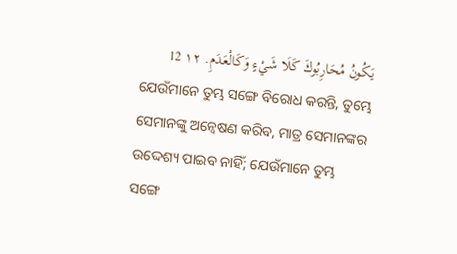يَكُونُ مُحَارِبُوكَ كَلَا شَيْءٍ وَكَالْعَدَمِ. ١٢ 12
ଯେଉଁମାନେ ତୁମ୍ଭ ସଙ୍ଗେ ବିରୋଧ କରନ୍ତି, ତୁମ୍ଭେ ସେମାନଙ୍କୁ ଅନ୍ୱେଷଣ କରିବ, ମାତ୍ର ସେମାନଙ୍କର ଉଦ୍ଦେଶ୍ୟ ପାଇବ ନାହିଁ; ଯେଉଁମାନେ ତୁମ୍ଭ ସଙ୍ଗେ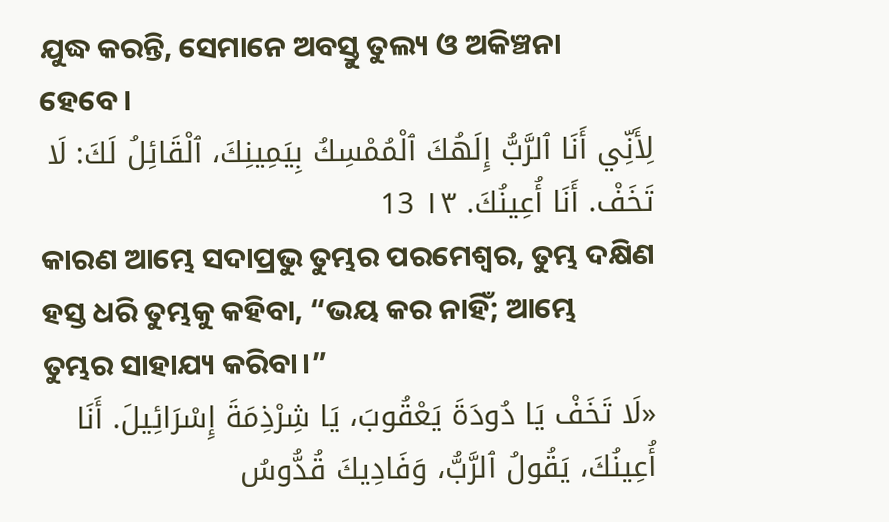ଯୁଦ୍ଧ କରନ୍ତି, ସେମାନେ ଅବସ୍ତୁ ତୁଲ୍ୟ ଓ ଅକିଞ୍ଚନା ହେବେ।
لِأَنِّي أَنَا ٱلرَّبُّ إِلَهُكَ ٱلْمُمْسِكُ بِيَمِينِكَ، ٱلْقَائِلُ لَكَ: لَا تَخَفْ. أَنَا أُعِينُكَ. ١٣ 13
କାରଣ ଆମ୍ଭେ ସଦାପ୍ରଭୁ ତୁମ୍ଭର ପରମେଶ୍ୱର, ତୁମ୍ଭ ଦକ୍ଷିଣ ହସ୍ତ ଧରି ତୁମ୍ଭକୁ କହିବା, “ଭୟ କର ନାହିଁ; ଆମ୍ଭେ ତୁମ୍ଭର ସାହାଯ୍ୟ କରିବା।”
«لَا تَخَفْ يَا دُودَةَ يَعْقُوبَ، يَا شِرْذِمَةَ إِسْرَائِيلَ. أَنَا أُعِينُكَ، يَقُولُ ٱلرَّبُّ، وَفَادِيكَ قُدُّوسُ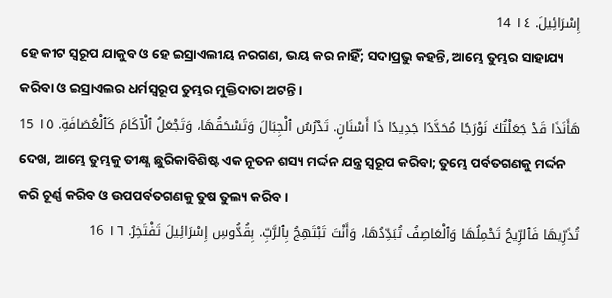إِسْرَائِيلَ. ١٤ 14
ହେ କୀଟ ସ୍ୱରୂପ ଯାକୁବ ଓ ହେ ଇସ୍ରାଏଲୀୟ ନରଗଣ, ଭୟ କର ନାହିଁ; ସଦାପ୍ରଭୁ କହନ୍ତି, ଆମ୍ଭେ ତୁମ୍ଭର ସାହାଯ୍ୟ କରିବା ଓ ଇସ୍ରାଏଲର ଧର୍ମସ୍ୱରୂପ ତୁମ୍ଭର ମୁକ୍ତିଦାତା ଅଟନ୍ତି।
هَأَنَذَا قَدْ جَعَلْتُكَ نَوْرَجًا مُحَدَّدًا جَدِيدًا ذَا أَسْنَانٍ. تَدْرُسُ ٱلْجِبَالَ وَتَسْحَقُهَا، وَتَجْعَلُ ٱلْآكَامَ كَٱلْعُصَافَةِ. ١٥ 15
ଦେଖ, ଆମ୍ଭେ ତୁମ୍ଭକୁ ତୀକ୍ଷ୍ଣ ଛୁରିକାବିଶିଷ୍ଟ ଏକ ନୂତନ ଶସ୍ୟ ମର୍ଦ୍ଦନ ଯନ୍ତ୍ର ସ୍ୱରୂପ କରିବା; ତୁମ୍ଭେ ପର୍ବତଗଣକୁ ମର୍ଦ୍ଦନ କରି ଚୂର୍ଣ୍ଣ କରିବ ଓ ଉପପର୍ବତଗଣକୁ ତୁଷ ତୁଲ୍ୟ କରିବ।
تُذَرِّيهَا فَٱلرِّيحُ تَحْمِلُهَا وَٱلْعَاصِفُ تُبَدِّدُهَا، وَأَنْتَ تَبْتَهِجُ بِٱلرَّبِّ. بِقُدُّوسِ إِسْرَائِيلَ تَفْتَخِرُ. ١٦ 16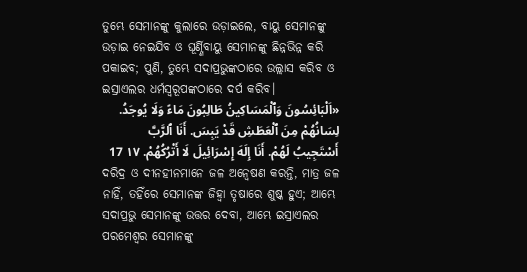ତୁମ୍ଭେ ସେମାନଙ୍କୁ କୁଲାରେ ଉଡ଼ାଇଲେ, ବାୟୁ ସେମାନଙ୍କୁ ଉଡ଼ାଇ ନେଇଯିବ ଓ ଘୂର୍ଣ୍ଣିବାୟୁ ସେମାନଙ୍କୁ ଛିନ୍ନଭିନ୍ନ କରି ପକାଇବ; ପୁଣି, ତୁମ୍ଭେ ସଦାପ୍ରଭୁଙ୍କଠାରେ ଉଲ୍ଲାସ କରିବ ଓ ଇସ୍ରାଏଲର ଧର୍ମସ୍ୱରୂପଙ୍କଠାରେ ଦର୍ପ କରିବ।
«اَلْبَائِسُونَ وَٱلْمَسَاكِينُ طَالِبُونَ مَاءً وَلَا يُوجَدُ. لِسَانُهُمْ مِنَ ٱلْعَطَشِ قَدْ يَبِسَ. أَنَا ٱلرَّبَّ أَسْتَجِيبُ لَهُمْ. أَنَا إِلَهَ إِسْرَائِيلَ لَا أَتْرُكُهُمْ. ١٧ 17
ଦରିଦ୍ର ଓ ଦୀନହୀନମାନେ ଜଳ ଅନ୍ୱେଷଣ କରନ୍ତି, ମାତ୍ର ଜଳ ନାହିଁ, ତହିଁରେ ସେମାନଙ୍କ ଜିହ୍ୱା ତୃଷାରେ ଶୁଷ୍କ ହୁଏ; ଆମ୍ଭେ ସଦାପ୍ରଭୁ ସେମାନଙ୍କୁ ଉତ୍ତର ଦେବା, ଆମ୍ଭେ ଇସ୍ରାଏଲର ପରମେଶ୍ୱର ସେମାନଙ୍କୁ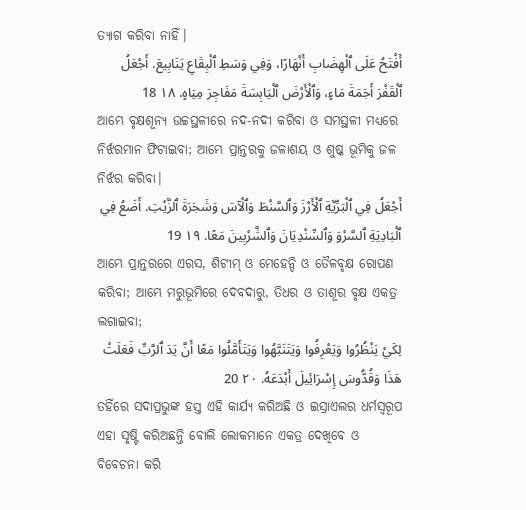ତ୍ୟାଗ କରିବା ନାହିଁ।
أَفْتَحُ عَلَى ٱلْهِضَابِ أَنْهَارًا، وَفِي وَسَطِ ٱلْبِقَاعِ يَنَابِيعَ. أَجْعَلُ ٱلْقَفْرَ أَجَمَةَ مَاءٍ، وَٱلْأَرْضَ ٱلْيَابِسَةَ مَفَاجِرَ مِيَاهٍ. ١٨ 18
ଆମ୍ଭେ ବୃକ୍ଷଶୂନ୍ୟ ଉଚ୍ଚସ୍ଥଳୀରେ ନଦ-ନଦୀ କରିବା ଓ ସମସ୍ଥଳୀ ମଧ୍ୟରେ ନିର୍ଝରମାନ ଫିଟାଇବା; ଆମ୍ଭେ ପ୍ରାନ୍ତରକୁ ଜଳାଶୟ ଓ ଶୁଷ୍କ ଭୂମିକୁ ଜଳ ନିର୍ଝର କରିବା।
أَجْعَلُ فِي ٱلْبَرِّيَّةِ ٱلْأَرْزَ وَٱلسَّنْطَ وَٱلْآسَ وَشَجَرَةَ ٱلزَّيْتِ. أَضَعُ فِي ٱلْبَادِيَةِ ٱلسَّرْوَ وَٱلسِّنْدِيَانَ وَٱلشَّرْبِينَ مَعًا. ١٩ 19
ଆମ୍ଭେ ପ୍ରାନ୍ତରରେ ଏରସ, ଶିଟୀମ୍‍ ଓ ମେହେନ୍ଦି ଓ ତୈଳବୃକ୍ଷ ରୋପଣ କରିବା; ଆମ୍ଭେ ମରୁଭୂମିରେ ଦେବଦାରୁ, ତିଧର ଓ ତାଶୂର ବୃକ୍ଷ ଏକତ୍ର ଲଗାଇବା;
لِكَيْ يَنْظُرُوا وَيَعْرِفُوا وَيَتَنَبَّهُوا وَيَتَأَمَّلُوا مَعًا أَنَّ يَدَ ٱلرَّبِّ فَعَلَتْ هَذَا وَقُدُّوسَ إِسْرَائِيلَ أَبْدَعَهُ. ٢٠ 20
ତହିଁରେ ସଦାପ୍ରଭୁଙ୍କ ହସ୍ତ ଏହି କାର୍ଯ୍ୟ କରିଅଛି ଓ ଇସ୍ରାଏଲର ଧର୍ମସ୍ୱରୂପ ଏହା ସୃଷ୍ଟି କରିଅଛନ୍ତି ବୋଲି ଲୋକମାନେ ଏକତ୍ର ଦେଖିବେ ଓ ବିବେଚନା କରି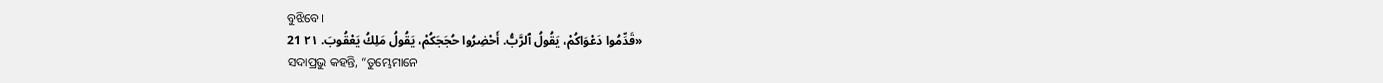ବୁଝିବେ।
«قَدِّمُوا دَعْوَاكُمْ، يَقُولُ ٱلرَّبُّ. أَحْضِرُوا حُجَجَكُمْ، يَقُولُ مَلِكُ يَعْقُوبَ. ٢١ 21
ସଦାପ୍ରଭୁ କହନ୍ତି, “ତୁମ୍ଭେମାନେ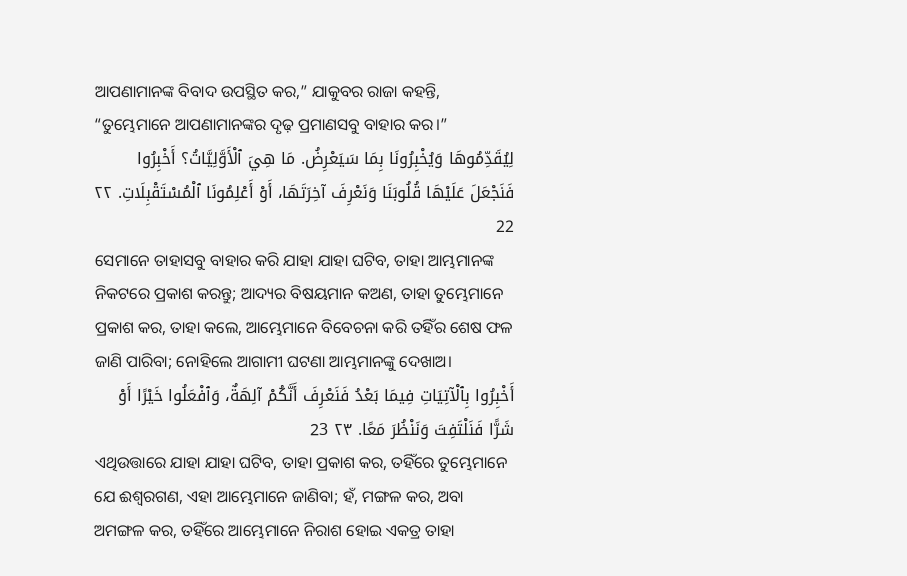ଆପଣାମାନଙ୍କ ବିବାଦ ଉପସ୍ଥିତ କର,” ଯାକୁବର ରାଜା କହନ୍ତି, “ତୁମ୍ଭେମାନେ ଆପଣାମାନଙ୍କର ଦୃଢ଼ ପ୍ରମାଣସବୁ ବାହାର କର।”
لِيُقَدِّمُوهَا وَيُخْبِرُونَا بِمَا سَيَعْرِضُ. مَا هِيَ ٱلْأَوَّلِيَّاتُ؟ أَخْبِرُوا فَنَجْعَلَ عَلَيْهَا قُلُوبَنَا وَنَعْرِفَ آخِرَتَهَا، أَوْ أَعْلِمُونَا ٱلْمُسْتَقْبِلَاتِ. ٢٢ 22
ସେମାନେ ତାହାସବୁ ବାହାର କରି ଯାହା ଯାହା ଘଟିବ, ତାହା ଆମ୍ଭମାନଙ୍କ ନିକଟରେ ପ୍ରକାଶ କରନ୍ତୁ; ଆଦ୍ୟର ବିଷୟମାନ କଅଣ, ତାହା ତୁମ୍ଭେମାନେ ପ୍ରକାଶ କର, ତାହା କଲେ, ଆମ୍ଭେମାନେ ବିବେଚନା କରି ତହିଁର ଶେଷ ଫଳ ଜାଣି ପାରିବା; ନୋହିଲେ ଆଗାମୀ ଘଟଣା ଆମ୍ଭମାନଙ୍କୁ ଦେଖାଅ।
أَخْبِرُوا بِٱلْآتِيَاتِ فِيمَا بَعْدُ فَنَعْرِفَ أَنَّكُمْ آلِهَةٌ، وَٱفْعَلُوا خَيْرًا أَوْ شَرًّا فَنَلْتَفِتَ وَنَنْظُرَ مَعًا. ٢٣ 23
ଏଥିଉତ୍ତାରେ ଯାହା ଯାହା ଘଟିବ, ତାହା ପ୍ରକାଶ କର, ତହିଁରେ ତୁମ୍ଭେମାନେ ଯେ ଈଶ୍ୱରଗଣ, ଏହା ଆମ୍ଭେମାନେ ଜାଣିବା; ହଁ, ମଙ୍ଗଳ କର, ଅବା ଅମଙ୍ଗଳ କର, ତହିଁରେ ଆମ୍ଭେମାନେ ନିରାଶ ହୋଇ ଏକତ୍ର ତାହା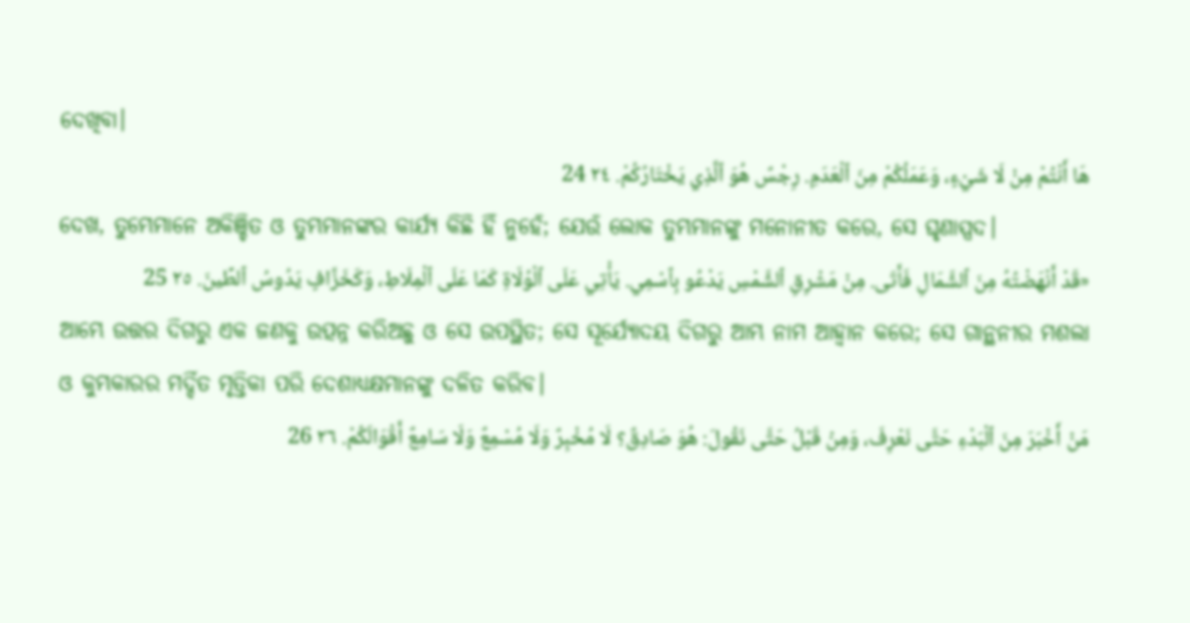ଦେଖିବା।
هَا أَنْتُمْ مِنْ لَا شَيْءٍ، وَعَمَلُكُمْ مِنَ ٱلْعَدَمِ. رِجْسٌ هُوَ ٱلَّذِي يَخْتَارُكُمْ. ٢٤ 24
ଦେଖ, ତୁମ୍ଭେମାନେ ଅକିଞ୍ଚିତ ଓ ତୁମ୍ଭମାନଙ୍କର କାର୍ଯ୍ୟ କିଛି ହିଁ ନୁହେଁ; ଯେଉଁ ଲୋକ ତୁମ୍ଭମାନଙ୍କୁ ମନୋନୀତ କରେ, ସେ ଘୃଣାସ୍ପଦ।
«قَدْ أَنْهَضْتُهُ مِنَ ٱلشَّمَالِ فَأَتَى. مِنْ مَشْرِقِ ٱلشَّمْسِ يَدْعُو بِٱسْمِي. يَأْتِي عَلَى ٱلْوُلَاةِ كَمَا عَلَى ٱلْمِلَاطِ، وَكَخَزَّافٍ يَدُوسُ ٱلطِّينَ. ٢٥ 25
ଆମ୍ଭେ ଉତ୍ତର ଦିଗରୁ ଏକ ଜଣକୁ ଉତ୍ପନ୍ନ କରିଅଛୁ ଓ ସେ ଉପସ୍ଥିତ; ସେ ସୂର୍ଯ୍ୟୋଦୟ ଦିଗରୁ ଆମ୍ଭ ନାମ ଆହ୍ୱାନ କରେ; ସେ ଗାନ୍ଥନୀର ମଶଲା ଓ କୁମ୍ଭକାରର ମର୍ଦ୍ଦିତ ମୃତ୍ତିକା ପରି ଦେଶାଧ୍ୟକ୍ଷମାନଙ୍କୁ ଦଳିତ କରିବ।
مَنْ أَخْبَرَ مِنَ ٱلْبَدْءِ حَتَّى نَعْرِفَ، وَمِنْ قَبْلُ حَتَّى نَقُولَ: هُوَ صَادِقٌ؟ لَا مُخْبِرٌ وَلَا مُسْمِعٌ وَلَا سَامِعٌ أَقْوَالَكُمْ. ٢٦ 26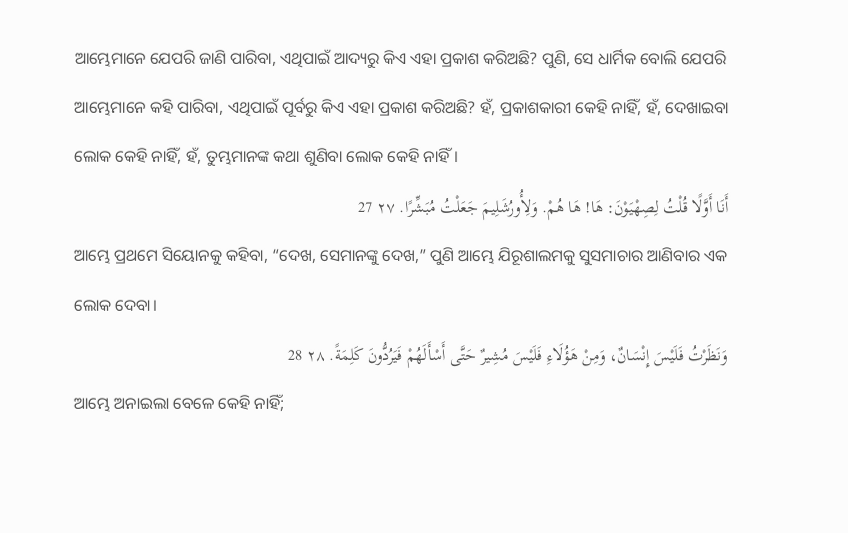ଆମ୍ଭେମାନେ ଯେପରି ଜାଣି ପାରିବା, ଏଥିପାଇଁ ଆଦ୍ୟରୁ କିଏ ଏହା ପ୍ରକାଶ କରିଅଛି? ପୁଣି, ସେ ଧାର୍ମିକ ବୋଲି ଯେପରି ଆମ୍ଭେମାନେ କହି ପାରିବା, ଏଥିପାଇଁ ପୂର୍ବରୁ କିଏ ଏହା ପ୍ରକାଶ କରିଅଛି? ହଁ, ପ୍ରକାଶକାରୀ କେହି ନାହିଁ, ହଁ, ଦେଖାଇବା ଲୋକ କେହି ନାହିଁ, ହଁ, ତୁମ୍ଭମାନଙ୍କ କଥା ଶୁଣିବା ଲୋକ କେହି ନାହିଁ।
أَنَا أَوَّلًا قُلْتُ لِصِهْيَوْنَ: هَا! هَا هُمْ. وَلِأُورُشَلِيمَ جَعَلْتُ مُبَشِّرًا. ٢٧ 27
ଆମ୍ଭେ ପ୍ରଥମେ ସିୟୋନକୁ କହିବା, “ଦେଖ, ସେମାନଙ୍କୁ ଦେଖ,” ପୁଣି ଆମ୍ଭେ ଯିରୂଶାଲମକୁ ସୁସମାଚାର ଆଣିବାର ଏକ ଲୋକ ଦେବା।
وَنَظَرْتُ فَلَيْسَ إِنْسَانٌ، وَمِنْ هَؤُلَاءِ فَلَيْسَ مُشِيرٌ حَتَّى أَسْأَلَهُمْ فَيَرُدُّونَ كَلِمَةً. ٢٨ 28
ଆମ୍ଭେ ଅନାଇଲା ବେଳେ କେହି ନାହିଁ;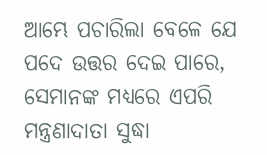ଆମ୍ଭେ ପଚାରିଲା ବେଳେ ଯେ ପଦେ ଉତ୍ତର ଦେଇ ପାରେ, ସେମାନଙ୍କ ମଧ୍ୟରେ ଏପରି ମନ୍ତ୍ରଣାଦାତା ସୁଦ୍ଧା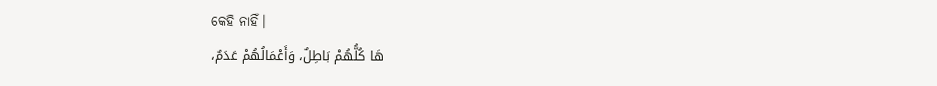କେହି ନାହିଁ।
هَا كُلُّهُمْ بَاطِلٌ، وَأَعْمَالُهُمْ عَدَمٌ،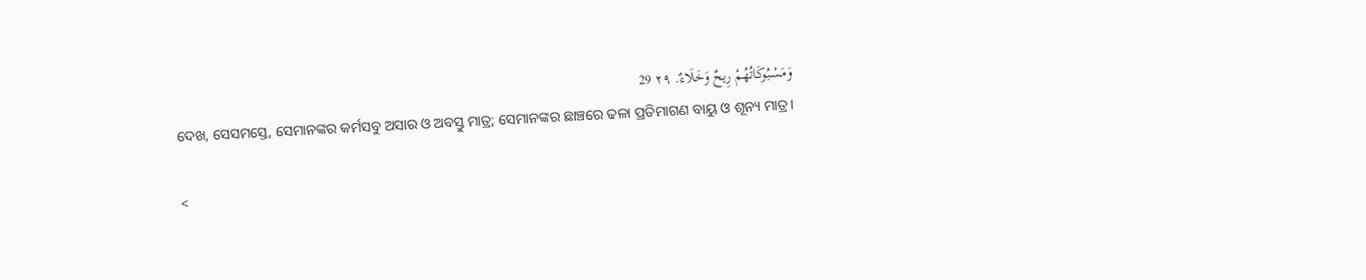وَمَسْبُوكَاتُهُمْ رِيحٌ وَخَلَاءٌ. ٢٩ 29
ଦେଖ, ସେସମସ୍ତେ, ସେମାନଙ୍କର କର୍ମସବୁ ଅସାର ଓ ଅବସ୍ତୁ ମାତ୍ର; ସେମାନଙ୍କର ଛାଞ୍ଚରେ ଢଳା ପ୍ରତିମାଗଣ ବାୟୁ ଓ ଶୂନ୍ୟ ମାତ୍ର।

<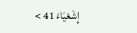إِشَعْيَاءَ 41 >